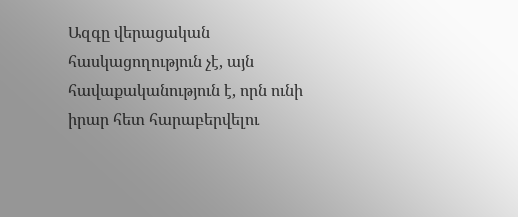Ազգը վերացական հասկացողություն չէ, այն հավաքականություն է, որն ունի իրար հետ հարաբերվելու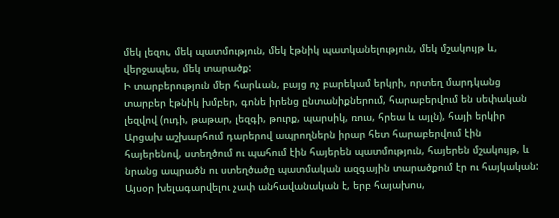մեկ լեզու, մեկ պատմություն, մեկ էթնիկ պատկանելություն, մեկ մշակույթ և, վերջապես, մեկ տարածք:
Ի տարբերություն մեր հարևան, բայց ոչ բարեկամ երկրի, որտեղ մարդկանց տարբեր էթնիկ խմբեր, գոնե իրենց ընտանիքներում, հարաբերվում են սեփական լեզվով (ուդի, թաթար, լեզգի, թուրք, պարսիկ, ռուս, հրեա և այլն), հայի երկիր Արցախ աշխարհում դարերով ապրողներն իրար հետ հարաբերվում էին հայերենով, ստեղծում ու պահում էին հայերեն պատմություն, հայերեն մշակույթ, և նրանց ապրածն ու ստեղծածը պատմական ազգային տարածքում էր ու հայկական:
Այսօր խելագարվելու չափ անհավանական է, երբ հայախոս,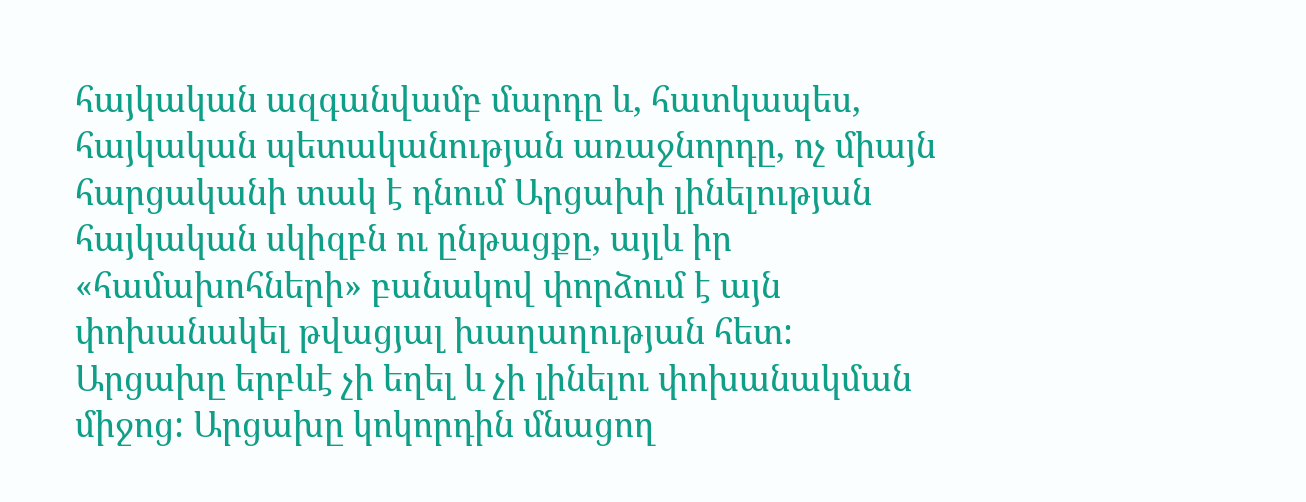հայկական ազգանվամբ մարդը և, հատկապես, հայկական պետականության առաջնորդը, ոչ միայն հարցականի տակ է դնում Արցախի լինելության հայկական սկիզբն ու ընթացքը, այլև իր «համախոհների» բանակով փորձում է այն փոխանակել թվացյալ խաղաղության հետ:
Արցախը երբևէ չի եղել և չի լինելու փոխանակման միջոց: Արցախը կոկորդին մնացող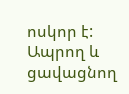ոսկոր է: Ապրող և ցավացնող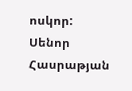ոսկոր:
Սենոր Հասրաթյան